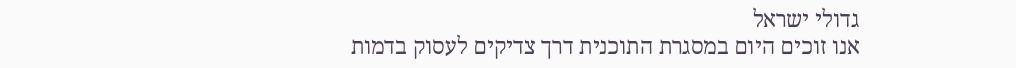גדולי ישראל
אנו זוכים היום במסגרת התוכנית דרך צדיקים לעסוק בדמות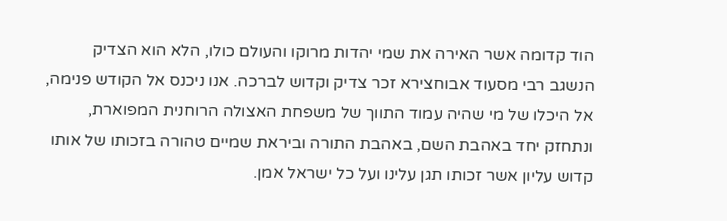הוד קדומה אשר האירה את שמי יהדות מרוקו והעולם כולו, הלא הוא הצדיק הנשגב רבי מסעוד אבוחצירא זכר צדיק וקדוש לברכה. אנו ניכנס אל הקודש פנימה, אל היכלו של מי שהיה עמוד התווך של משפחת האצולה הרוחנית המפוארת, ונתחזק יחד באהבת השם, באהבת התורה וביראת שמיים טהורה בזכותו של אותו קדוש עליון אשר זכותו תגן עלינו ועל כל ישראל אמן.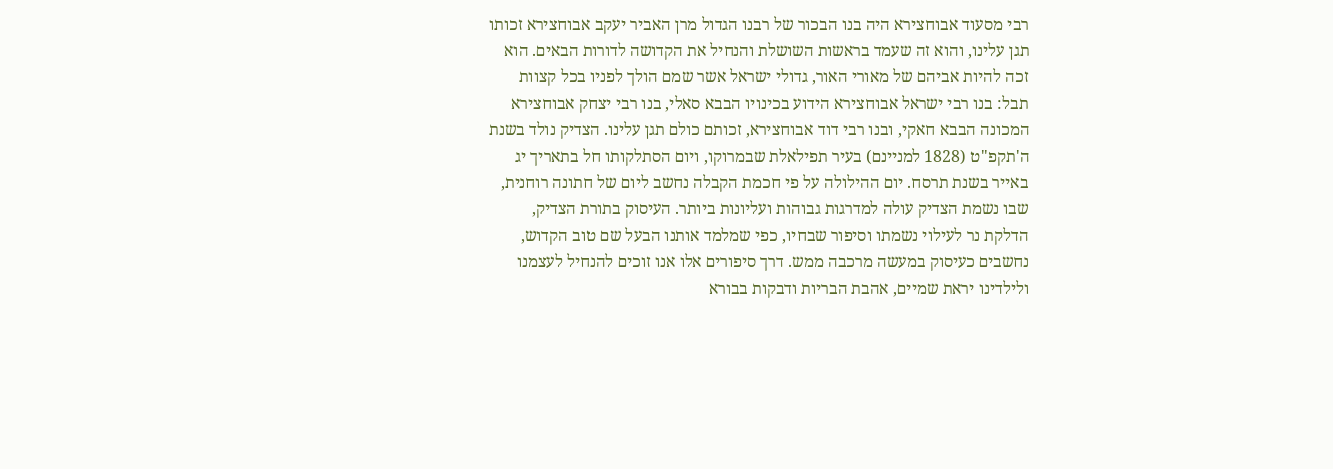רבי מסעוד אבוחצירא היה בנו הבכור של רבנו הגדול מרן האביר יעקב אבוחצירא זכותו תגן עלינו, והוא זה שעמד בראשות השושלת והנחיל את הקדושה לדורות הבאים. הוא זכה להיות אביהם של מאורי האור, גדולי ישראל אשר שמם הולך לפניו בכל קצוות תבל: בנו רבי ישראל אבוחצירא הידוע בכינויו הבבא סאלי, בנו רבי יצחק אבוחצירא המכונה הבבא חאקי, ובנו רבי דוד אבוחצירא, זכותם כולם תגן עלינו. הצדיק נולד בשנת ה'תקפ"ט (1828 למניינם) בעיר תפילאלת שבמרוקו, ויום הסתלקותו חל בתאריך יג באייר בשנת תרסח. יום ההילולה על פי חכמת הקבלה נחשב ליום של חתונה רוחנית, שבו נשמת הצדיק עולה למדרגות גבוהות ועליונות ביותר. העיסוק בתורת הצדיק, הדלקת נר לעילוי נשמתו וסיפור שבחיו, כפי שמלמד אותנו הבעל שם טוב הקדוש, נחשבים כעיסוק במעשה מרכבה ממש. דרך סיפורים אלו אנו זוכים להנחיל לעצמנו ולילדינו יראת שמיים, אהבת הבריות ודבקות בבורא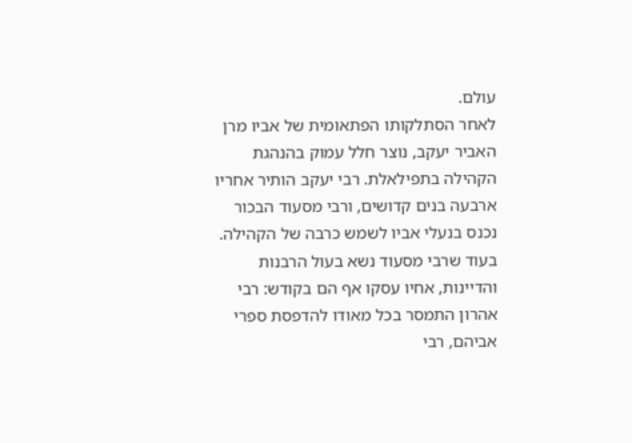עולם.
לאחר הסתלקותו הפתאומית של אביו מרן האביר יעקב, נוצר חלל עמוק בהנהגת הקהילה בתפילאלת. רבי יעקב הותיר אחריו ארבעה בנים קדושים, ורבי מסעוד הבכור נכנס בנעלי אביו לשמש כרבה של הקהילה. בעוד שרבי מסעוד נשא בעול הרבנות והדיינות, אחיו עסקו אף הם בקודש: רבי אהרון התמסר בכל מאודו להדפסת ספרי אביהם, רבי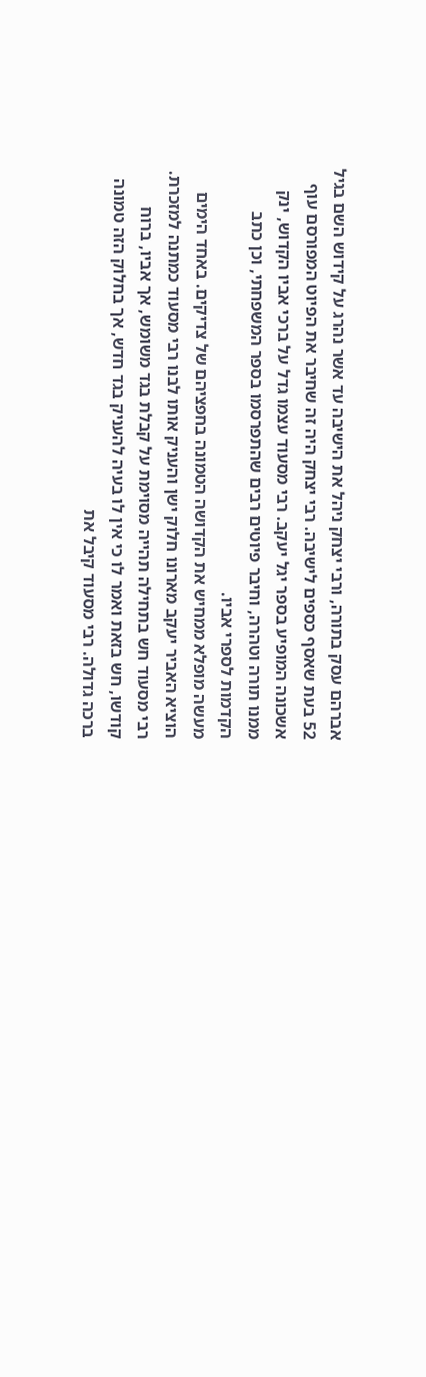אברהם עסק בתורה, ורבי יצחק ניהל את הישיבה עד אשר נהרג על קידוש השם בגיל 52 בעת שאסף כספים לישיבה. רבי יצחק היה זה שחיבר את הפיוט המפורסם עוף אשכונה המופיע בספר יגל יעקב. רבי מסעוד עצמו גדל על ברכי אביו הקדוש, ינק ממנו תורה וטהרה, וחיבר פיוטים רבים שהתפרסמו בספר המשפחתי, וכן כתב הקדמות לספרי אביו.
מעשה מופלא ממחיש את הקדושה הטמונה בחפציהם של צדיקים. באחד הימים הוציא האביר יעקב מארונו חלוק ישן והעניק אותו לבנו רבי מסעוד כמתנה למזכרת. רבי מסעוד חש בתחילה תהייה מסוימת על קבלת בגד משומש, אך אביו, ברוח קודשו, חש בזאת ואמר לו כי אין לו בעיה להעניק בגד חדש, אך בחלוק הזה טמונה ברכה גדולה. רבי מסעוד קיבל את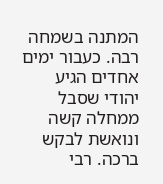המתנה בשמחה רבה. כעבור ימים אחדים הגיע יהודי שסבל ממחלה קשה ונואשת לבקש ברכה. רבי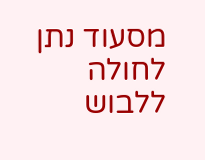מסעוד נתן לחולה ללבוש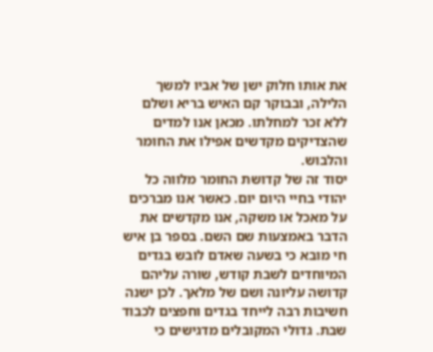את אותו חלוק ישן של אביו למשך הלילה, ובבוקר קם האיש בריא ושלם ללא זכר למחלתו. מכאן אנו למדים שהצדיקים מקדשים אפילו את החומר והלבוש.
יסוד זה של קדושת החומר מלווה כל יהודי בחיי היום יום. כאשר אנו מברכים על מאכל או משקה, אנו מקדשים את הדבר באמצעות שם השם. בספר בן איש חי מובא כי בשעה שאדם לובש בגדים המיוחדים לשבת קודש, שורה עליהם קדושה עליונה ושם של מלאך. לכן ישנה חשיבות רבה לייחד בגדים וחפצים לכבוד שבת. גדולי המקובלים מדגישים כי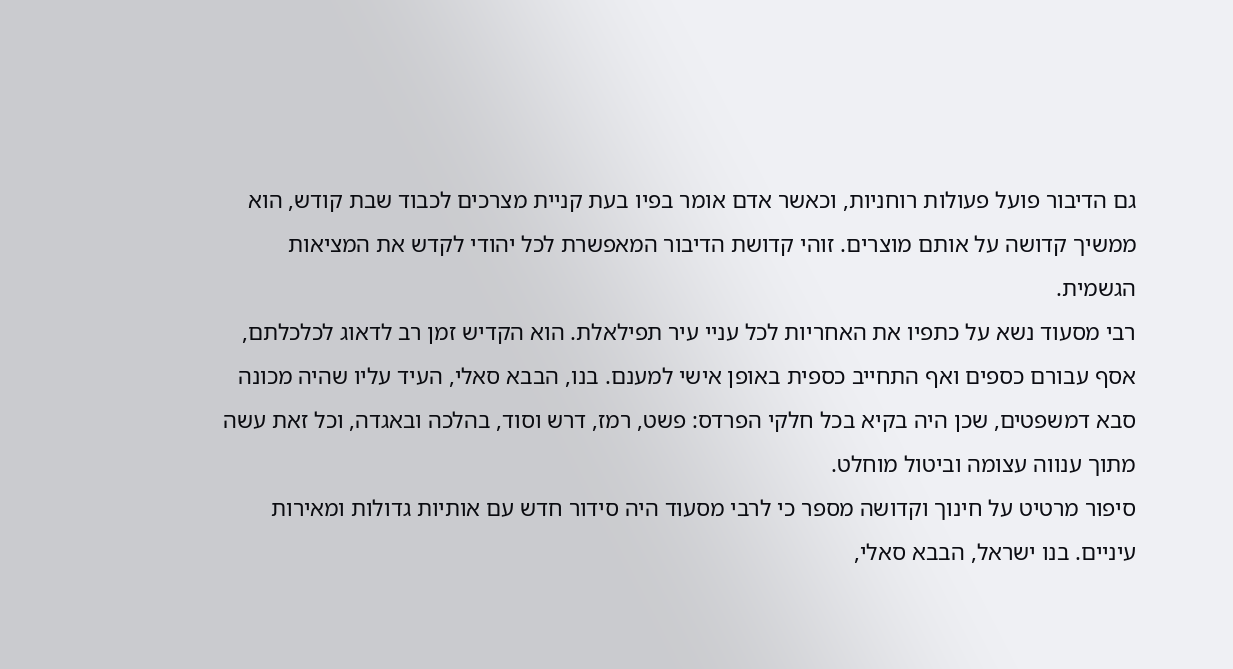גם הדיבור פועל פעולות רוחניות, וכאשר אדם אומר בפיו בעת קניית מצרכים לכבוד שבת קודש, הוא ממשיך קדושה על אותם מוצרים. זוהי קדושת הדיבור המאפשרת לכל יהודי לקדש את המציאות הגשמית.
רבי מסעוד נשא על כתפיו את האחריות לכל עניי עיר תפילאלת. הוא הקדיש זמן רב לדאוג לכלכלתם, אסף עבורם כספים ואף התחייב כספית באופן אישי למענם. בנו, הבבא סאלי, העיד עליו שהיה מכונה סבא דמשפטים, שכן היה בקיא בכל חלקי הפרדס: פשט, רמז, דרש וסוד, בהלכה ובאגדה, וכל זאת עשה מתוך ענווה עצומה וביטול מוחלט.
סיפור מרטיט על חינוך וקדושה מספר כי לרבי מסעוד היה סידור חדש עם אותיות גדולות ומאירות עיניים. בנו ישראל, הבבא סאלי,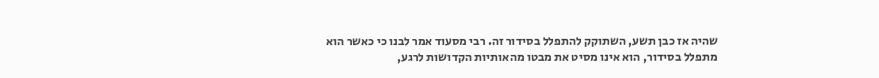שהיה אז כבן תשע, השתוקק להתפלל בסידור זה. רבי מסעוד אמר לבנו כי כאשר הוא מתפלל בסידור, הוא אינו מסיט את מבטו מהאותיות הקדושות לרגע,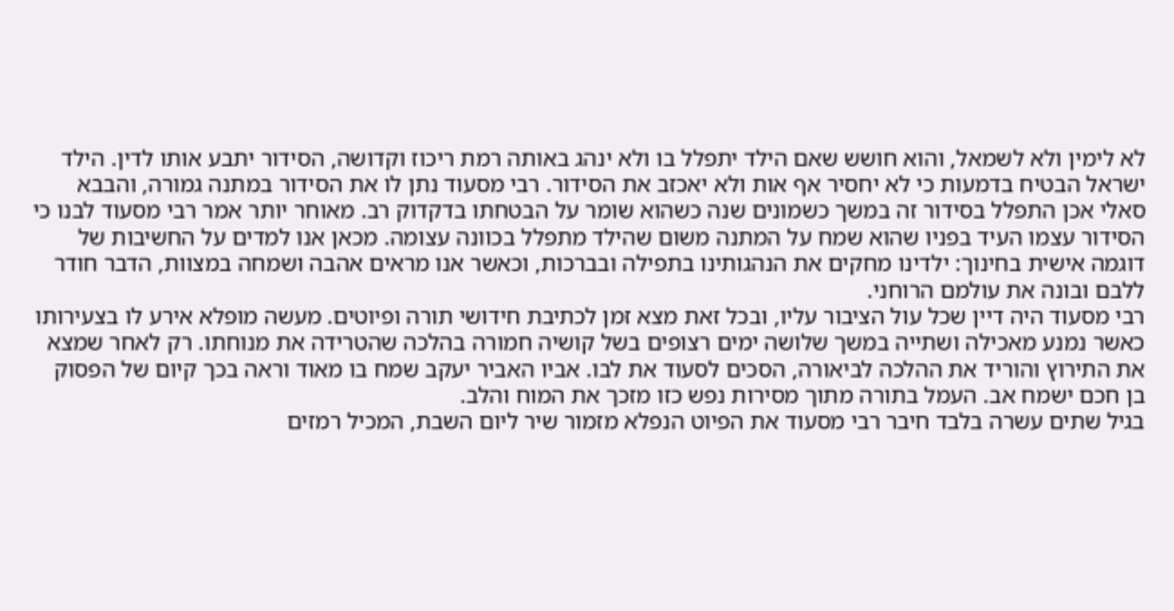לא לימין ולא לשמאל, והוא חושש שאם הילד יתפלל בו ולא ינהג באותה רמת ריכוז וקדושה, הסידור יתבע אותו לדין. הילד ישראל הבטיח בדמעות כי לא יחסיר אף אות ולא יאכזב את הסידור. רבי מסעוד נתן לו את הסידור במתנה גמורה, והבבא סאלי אכן התפלל בסידור זה במשך כשמונים שנה כשהוא שומר על הבטחתו בדקדוק רב. מאוחר יותר אמר רבי מסעוד לבנו כי הסידור עצמו העיד בפניו שהוא שמח על המתנה משום שהילד מתפלל בכוונה עצומה. מכאן אנו למדים על החשיבות של דוגמה אישית בחינוך: ילדינו מחקים את הנהגותינו בתפילה ובברכות, וכאשר אנו מראים אהבה ושמחה במצוות, הדבר חודר ללבם ובונה את עולמם הרוחני.
רבי מסעוד היה דיין שכל עול הציבור עליו, ובכל זאת מצא זמן לכתיבת חידושי תורה ופיוטים. מעשה מופלא אירע לו בצעירותו כאשר נמנע מאכילה ושתייה במשך שלושה ימים רצופים בשל קושיה חמורה בהלכה שהטרידה את מנוחתו. רק לאחר שמצא את התירוץ והוריד את ההלכה לביאורה, הסכים לסעוד את לבו. אביו האביר יעקב שמח בו מאוד וראה בכך קיום של הפסוק בן חכם ישמח אב. העמל בתורה מתוך מסירות נפש כזו מזכך את המוח והלב.
בגיל שתים עשרה בלבד חיבר רבי מסעוד את הפיוט הנפלא מזמור שיר ליום השבת, המכיל רמזים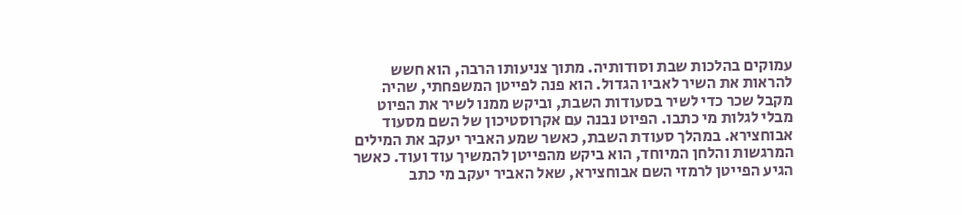עמוקים בהלכות שבת וסודותיה. מתוך צניעותו הרבה, הוא חשש להראות את השיר לאביו הגדול. הוא פנה לפייטן המשפחתי, שהיה מקבל שכר כדי לשיר בסעודות השבת, וביקש ממנו לשיר את הפיוט מבלי לגלות מי כתבו. הפיוט נבנה עם אקרוסטיכון של השם מסעוד אבוחצירא. במהלך סעודת השבת, כאשר שמע האביר יעקב את המילים המרגשות והלחן המיוחד, הוא ביקש מהפייטן להמשיך עוד ועוד. כאשר הגיע הפייטן לרמזי השם אבוחצירא, שאל האביר יעקב מי כתב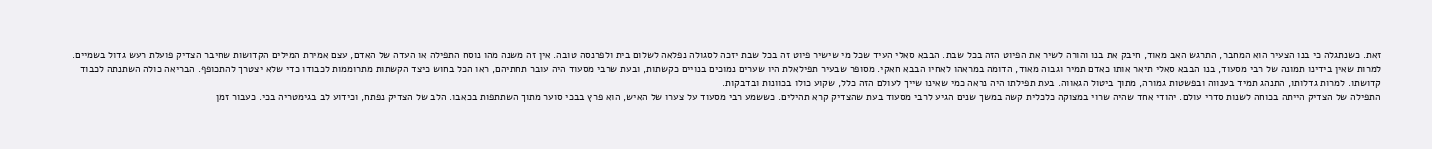זאת. כשנתגלה כי בנו הצעיר הוא המחבר, התרגש האב מאוד, חיבק את בנו והורה לשיר את הפיוט הזה בכל שבת. הבבא סאלי העיד שכל מי שישיר פיוט זה בכל שבת יזכה לסגולה נפלאה לשלום בית ולפרנסה טובה. אין זה משנה מהו נוסח התפילה או העדה של האדם, עצם אמירת המילים הקדושות שחיבר הצדיק פועלת רעש גדול בשמיים.
למרות שאין בידינו תמונה של רבי מסעוד, בנו הבבא סאלי תיאר אותו כאדם תמיר וגבוה מאוד, הדומה במראהו לאחיו הבבא חאקי. מסופר שבעיר תפילאלת היו שערים נמוכים בנויים כקשתות, ובעת שרבי מסעוד היה עובר תחתיהם, ראו הכל בחוש כיצד הקשתות מתרוממות לכבודו כדי שלא יצטרך להתכופף. הבריאה כולה השתנתה לכבוד קדושתו. למרות גדלותו, התנהג תמיד בענווה ובפשטות גמורה, מתוך ביטול הגאווה. בעת תפילתו היה נראה כמי שאינו שייך לעולם הזה כלל, שקוע כולו בכוונות ובדבקות.
התפילה של הצדיק הייתה בכוחה לשנות סדרי עולם. יהודי אחד שהיה שרוי במצוקה כלכלית קשה במשך שנים הגיע לרבי מסעוד בעת שהצדיק קרא תהילים. כששמע רבי מסעוד על צערו של האיש, הוא פרץ בבכי סוער מתוך השתתפות בכאבו. הלב של הצדיק נפתח, וכידוע לב בגימטריה בכי. כעבור זמן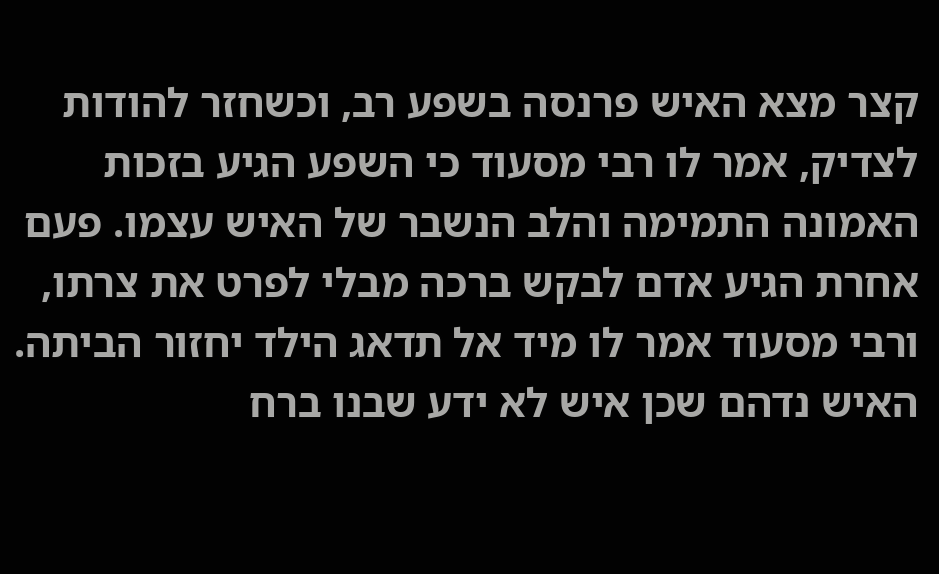קצר מצא האיש פרנסה בשפע רב, וכשחזר להודות לצדיק, אמר לו רבי מסעוד כי השפע הגיע בזכות האמונה התמימה והלב הנשבר של האיש עצמו. פעם אחרת הגיע אדם לבקש ברכה מבלי לפרט את צרתו, ורבי מסעוד אמר לו מיד אל תדאג הילד יחזור הביתה. האיש נדהם שכן איש לא ידע שבנו ברח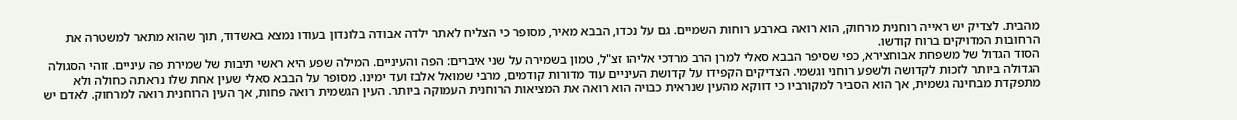מהבית. לצדיק יש ראייה רוחנית מרחוק, הוא רואה בארבע רוחות השמיים. גם על נכדו, הבבא מאיר, מסופר כי הצליח לאתר ילדה אבודה בלונדון בעודו נמצא באשדוד, תוך שהוא מתאר למשטרה את הרחובות המדויקים ברוח קודשו.
הסוד הגדול של משפחת אבוחצירא, כפי שסיפר הבבא סאלי למרן הרב מרדכי אליהו זצ"ל, טמון בשמירה על שני איברים: הפה והעיניים. המילה שפע היא ראשי תיבות של שמירת פה עיניים. זוהי הסגולה הגדולה ביותר לזכות לקדושה ולשפע רוחני וגשמי. הצדיקים הקפידו על קדושת העיניים עוד מדורות קודמים, מרבי שמואל אלבז ועד ימינו. מסופר על הבבא סאלי שעין אחת שלו נראתה כחולה ולא מתפקדת מבחינה גשמית, אך הוא הסביר למקורביו כי דווקא מהעין שנראית כבויה הוא רואה את המציאות הרוחנית העמוקה ביותר. העין הגשמית רואה פחות, אך העין הרוחנית רואה למרחוק. לאדם יש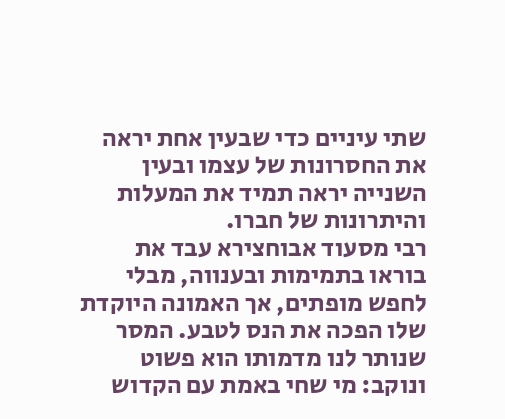שתי עיניים כדי שבעין אחת יראה את החסרונות של עצמו ובעין השנייה יראה תמיד את המעלות והיתרונות של חברו.
רבי מסעוד אבוחצירא עבד את בוראו בתמימות ובענווה, מבלי לחפש מופתים, אך האמונה היוקדת שלו הפכה את הנס לטבע. המסר שנותר לנו מדמותו הוא פשוט ונוקב: מי שחי באמת עם הקדוש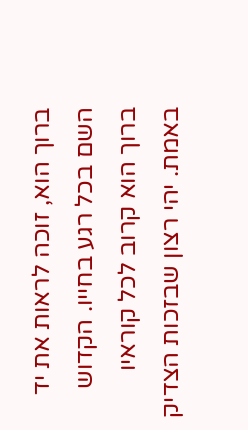ברוך הוא, זוכה לראות את יד השם בכל רגע בחייו. הקדוש ברוך הוא קרוב לכל קוראיו באמת. יהי רצון שבזכות הצדיק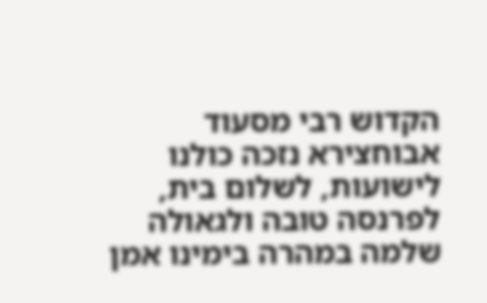הקדוש רבי מסעוד אבוחצירא נזכה כולנו לישועות, לשלום בית, לפרנסה טובה ולגאולה שלמה במהרה בימינו אמן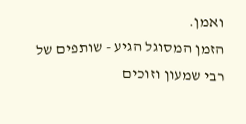ואמן.
הזמן המסוגל הגיע - שותפים של רבי שמעון וזוכים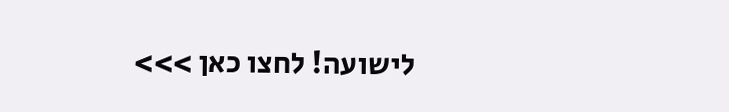לישועה! לחצו כאן >>>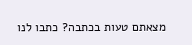מצאתם טעות בכתבה? כתבו לנו